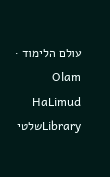עולם הלימוד · Olam HaLimud
Libraryשלטי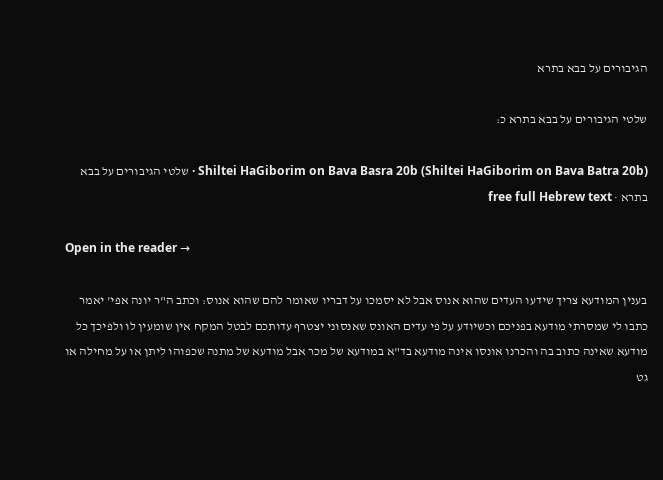הגיבורים על בבא בתרא

שלטי הגיבורים על בבא בתרא כ:

Shiltei HaGiborim on Bava Basra 20b (Shiltei HaGiborim on Bava Batra 20b) · שלטי הגיבורים על בבא בתרא · free full Hebrew text

Open in the reader →

בענין המודעא צריך שידעו העדים שהוא אנוס אבל לא יסמכו על דבריו שאומר להם שהוא אנוס: וכתב ה"ר יונה אפי' יאמר כתבו לי שמסרתי מודעא בפניכם וכשיודע על פי עדים האונס שאנסוני יצטרף עדותכם לבטל המקח אין שומעין לו ולפיכך כל מודעא שאינה כתוב בה והכרנו אונסו אינה מודעא בד"א במודעא של מכר אבל מודעא של מתנה שכפוהו ליתן או על מחילה או גט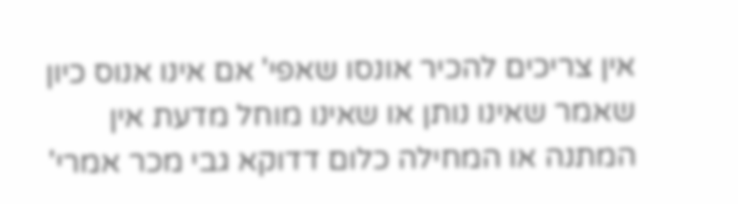אין צריכים להכיר אונסו שאפי' אם אינו אנוס כיון שאמר שאינו נותן או שאינו מוחל מדעת אין המתנה או המחילה כלום דדוקא גבי מכר אמרי'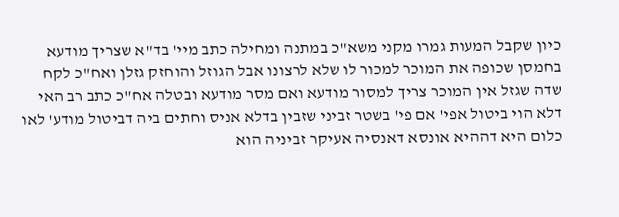כיון שקבל המעות גמרו מקני משא"כ במתנה ומחילה כתב מיי' בד"א שצריך מודעא בחמסן שכופה את המוכר למכור לו שלא לרצונו אבל הגוזל והוחזק גזלן ואח"כ לקח שדה שגזל אין המוכר צריך למסור מודעא ואם מסר מודעא ובטלה אח"כ כתב רב האי דלא הוי ביטול אפי' אם פי' בשטר זביני שזבין בדלא אניס וחתים ביה דביטול מודע' לאו כלום היא דההיא אונסא דאנסיה אעיקר זביניה הוא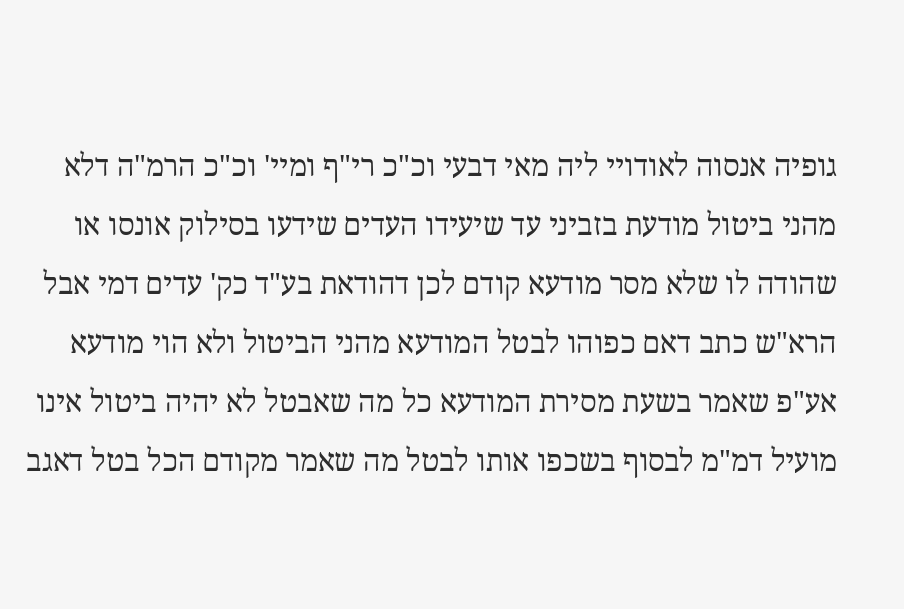גופיה אנסוה לאודויי ליה מאי דבעי וכ"כ רי"ף ומיי' וכ"כ הרמ"ה דלא מהני ביטול מודעת בזביני עד שיעידו העדים שידעו בסילוק אונסו או שהודה לו שלא מסר מודעא קודם לכן דהודאת בע"ד כק' עדים דמי אבל הרא"ש כתב דאם כפוהו לבטל המודעא מהני הביטול ולא הוי מודעא אע"פ שאמר בשעת מסירת המודעא כל מה שאבטל לא יהיה ביטול אינו מועיל דמ"מ לבסוף בשכפו אותו לבטל מה שאמר מקודם הכל בטל דאגב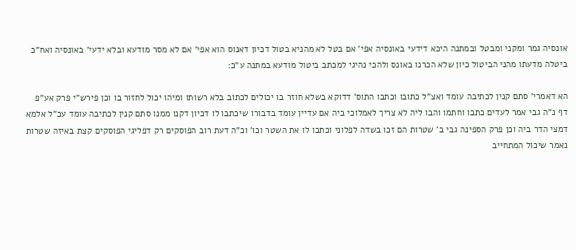אונסיה גמר ומקני ומבטל ובמתנה היכא דידעי באונסיה אפי' אם בטל לא מהניא בטול דכיון דאנוס הוא אפי' אם לא מסר מודעא ובלא ידעי' באונסיה ואח"כ ביטלה מדעתו מהני הביטול כיון שלא הכרנו באונס ולהכי נהיגי למכתב ביטול מודעא במתנה ע"כ:

הא דאמרי' סתם קנין לכתיבה עומד ואצ"ל כתובו וכתבו התוס' דדוקא בשלא חוזר בו יכולים לכתוב בלא רשותו ומיהו יכול לחזור בו וכן פירש"י פרק אע"פ דף נ"ה גבי אמר לעדים כתבו וחתמו והבו ליה לא צריך לאמלוכי ביה אם עדיין עומד בדבורו שיכתבו לו דכיון דקנו ממנו סתם קנין לכתיבה עומד עכ"ל אלמא דמצי הדר ביה וכן פרק הספינה גבי ב' שטרות הם זכו בשדה לפלוני וכתבו לו את השטר וכו' וכ"ה דעת רוב הפוסקים רק דפליגי הפוסקים קצת באיזה שטרות נאמר שיכול המתחייב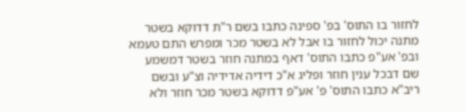לחזור בו התוס' בפ' ספינה כתבו בשם ר"ת דדוקא בשטר מתנה יכול לחזור בו אבל לא בשטר מכר ומפרש התם טעמא ובפ' אע"פ כתבו התוס' דאף במתנה חוזר בשטר דמשמע שם דבכל ענין חוזר ופליג א"כ דידיה אדידיה וצ"ע ובשם ריב"א כתבו התוס' פ' אע"פ דדוקא בשטר מכר חוזר ולא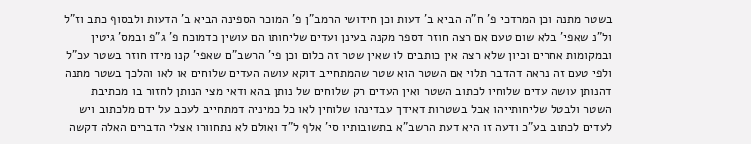בשטר מתנה וכן המרדכי פ' ח"ה הביא ב' דעות וכן חידושי הרמב"ן פ' המוכר הספינה הביא ב' הדעות ולבסוף כתב וז"ל ול"נ שאפי' בלא שום טעם אם רצה חוזר דספר מקנה בעינן ועדים שליחותו הם עושין כדמוכח פ' ג"פ ובמס' גיטין ובמקומות אחרים וכיון שלא רצה אין כותבים לו שאין שטר זה כלום וכן פי' הרשב"ם שאפי' קנו מידו חוזר בשטר עכ"ל ולפי טעם זה נראה דהדבר תלוי אם השטר הוא שטר שהמתחייב דוקא עושה העדים שלוחים או לאו והלכך בשטר מתנה דהנותן עושה עדים שלוחיו לכתוב השטר ואין העדים רק שלוחים של נותן בהא ודאי מצי הנותן לחזור בו מכתיבת השטר ולבטל שליחותייהו אבל בשטרות דאידך עבדינהו שלוחין לאו כל כמיניה דמתחייב לעכב על ידם מלכתוב ויש לעדים לכתוב בע"כ ודעה זו היא דעת הרשב"א בתשובותיו סי' אלף ל"ד ואולם לא נתחוורו אצלי הדברים האלה דקשה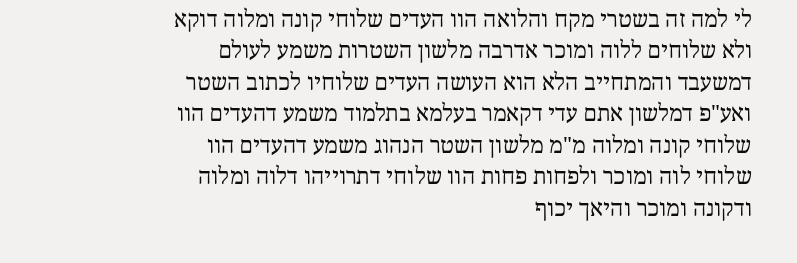לי למה זה בשטרי מקח והלואה הוו העדים שלוחי קונה ומלוה דוקא ולא שלוחים ללוה ומוכר אדרבה מלשון השטרות משמע לעולם דמשעבד והמתחייב הלא הוא העושה העדים שלוחיו לכתוב השטר ואע"פ דמלשון אתם עדי דקאמר בעלמא בתלמוד משמע דהעדים הוו שלוחי קונה ומלוה מ"מ מלשון השטר הנהוג משמע דהעדים הוו שלוחי לוה ומוכר ולפחות פחות הוו שלוחי דתרוייהו דלוה ומלוה ודקונה ומוכר והיאך יכוף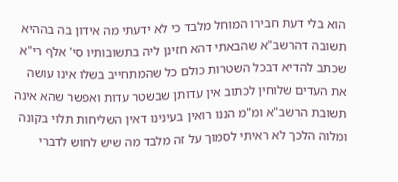הוא בלי דעת חבירו המוחל מלבד כי לא ידעתי מה אידון בה בההיא תשובה דהרשב"א שהבאתי דהא חזינן ליה בתשובותיו סי' אלף רי"א שכתב להדיא דבכל השטרות כולם כל שהמתחייב בשלו אינו עושה את העדים שלוחין לכתוב אין עדותן שבשטר עדות ואפשר שהא אינה תשובת הרשב"א ומ"מ הננו רואין בעינינו דאין השליחות תלוי בקונה ומלוה הלכך לא ראיתי לסמוך על זה מלבד מה שיש לחוש לדברי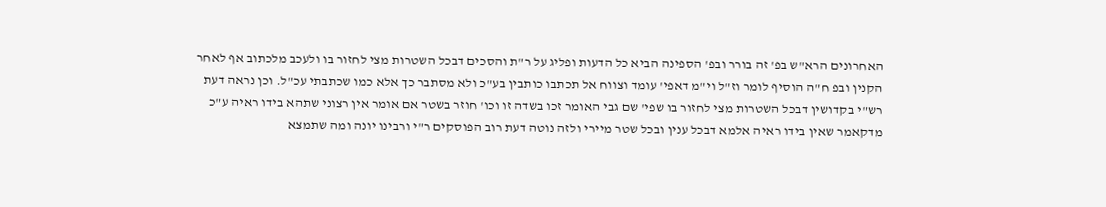האחרונים הרא"ש בפ' זה בורר ובפ' הספינה הביא כל הדעות ופליג על ר"ת והסכים דבכל השטרות מצי לחזור בו ולעכב מלכתוב אף לאחר הקנין ובפ ח"ה הוסיף לומר וז"ל וי"מ דאפי' עומד וצווח אל תכתבו כותבין בע"כ ולא מסתבר כך אלא כמו שכתבתי עכ"ל. וכן נראה דעת רש"י בקדושין דבכל השטרות מצי לחזור בו שפי' שם גבי האומר זכו בשדה זו וכו' חוזר בשטר אם אומר אין רצוני שתהא בידו ראיה ע"כ מדקאמר שאין בידו ראיה אלמא דבכל ענין ובכל שטר מיירי ולזה נוטה דעת רוב הפוסקים ר"י ורבינו יונה ומה שתמצא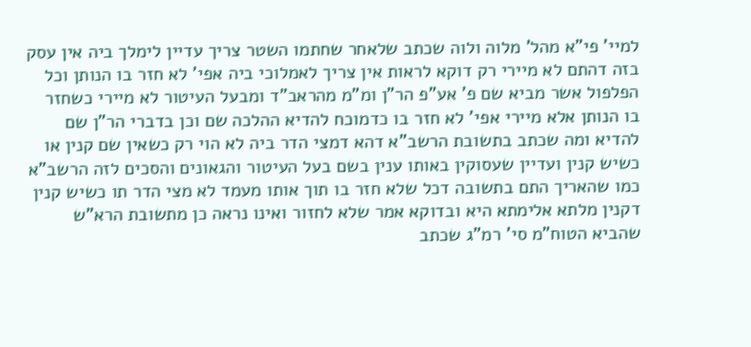למיי' פי"א מהל' מלוה ולוה שכתב שלאחר שחתמו השטר צריך עדיין לימלך ביה אין עסק בזה דהתם לא מיירי רק דוקא לראות אין צריך לאמלוכי ביה אפי' לא חזר בו הנותן וכל הפלפול אשר מביא שם פ' אע"פ הר"ן ומ"מ מהראב"ד ומבעל העיטור לא מיירי כשחזר בו הנותן אלא מיירי אפי' לא חזר בו כדמוכח להדיא ההלכה שם וכן בדברי הר"ן שם להדיא ומה שכתב בתשובת הרשב"א דהא דמצי הדר ביה לא הוי רק כשאין שם קנין או כשיש קנין ועדיין שעסוקין באותו ענין בשם בעל העיטור והגאונים והסכים לזה הרשב"א כמו שהאריך התם בתשובה דכל שלא חזר בו תוך אותו מעמד לא מצי הדר תו כשיש קנין דקנין מלתא אלימתא היא ובדוקא אמר שלא לחזור ואינו נראה כן מתשובת הרא"ש שהביא הטוח"מ סי' רמ"ג שכתב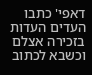דאפי' כתבו העדים העדות בזכירה אצלם וכשבא לכתוב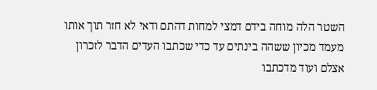השטר הלה מוחה בידם דמצי למחות דהתם ודאי לא חזר תוך אותו מעמד מכיון ששהה בינתים עד כדי שכתבו העדים הדבר לזכרון אצלם ועוד מדכתבו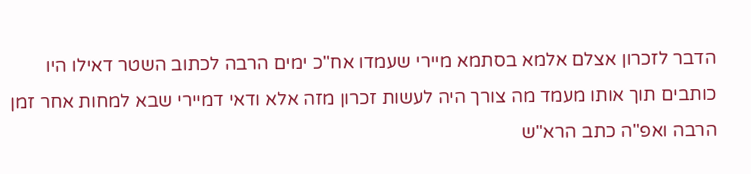הדבר לזכרון אצלם אלמא בסתמא מיירי שעמדו אח"כ ימים הרבה לכתוב השטר דאילו היו כותבים תוך אותו מעמד מה צורך היה לעשות זכרון מזה אלא ודאי דמיירי שבא למחות אחר זמן הרבה ואפ"ה כתב הרא"ש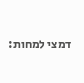דמצי למחות: